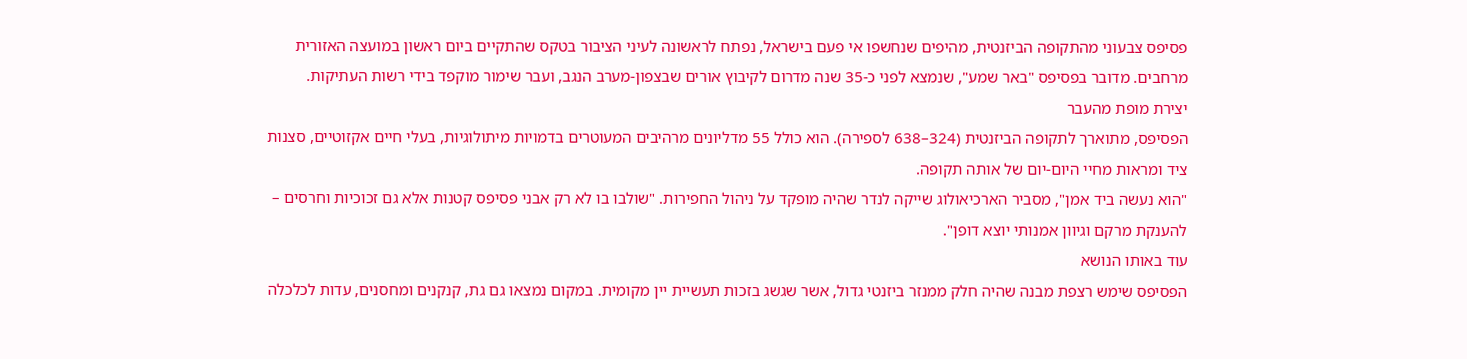פסיפס צבעוני מהתקופה הביזנטית, מהיפים שנחשפו אי פעם בישראל, נפתח לראשונה לעיני הציבור בטקס שהתקיים ביום ראשון במועצה האזורית מרחבים. מדובר בפסיפס "באר שמע", שנמצא לפני כ-35 שנה מדרום לקיבוץ אורים שבצפון-מערב הנגב, ועבר שימור מוקפד בידי רשות העתיקות.
יצירת מופת מהעבר
הפסיפס, מתוארך לתקופה הביזנטית (324–638 לספירה). הוא כולל 55 מדליונים מרהיבים המעוטרים בדמויות מיתולוגיות, בעלי חיים אקזוטיים, סצנות ציד ומראות מחיי היום-יום של אותה תקופה.
"הוא נעשה ביד אמן", מסביר הארכיאולוג שייקה לנדר שהיה מופקד על ניהול החפירות. "שולבו בו לא רק אבני פסיפס קטנות אלא גם זכוכיות וחרסים – להענקת מרקם וגיוון אמנותי יוצא דופן".
עוד באותו הנושא
הפסיפס שימש רצפת מבנה שהיה חלק ממנזר ביזנטי גדול, אשר שגשג בזכות תעשיית יין מקומית. במקום נמצאו גם גת, קנקנים ומחסנים, עדות לכלכלה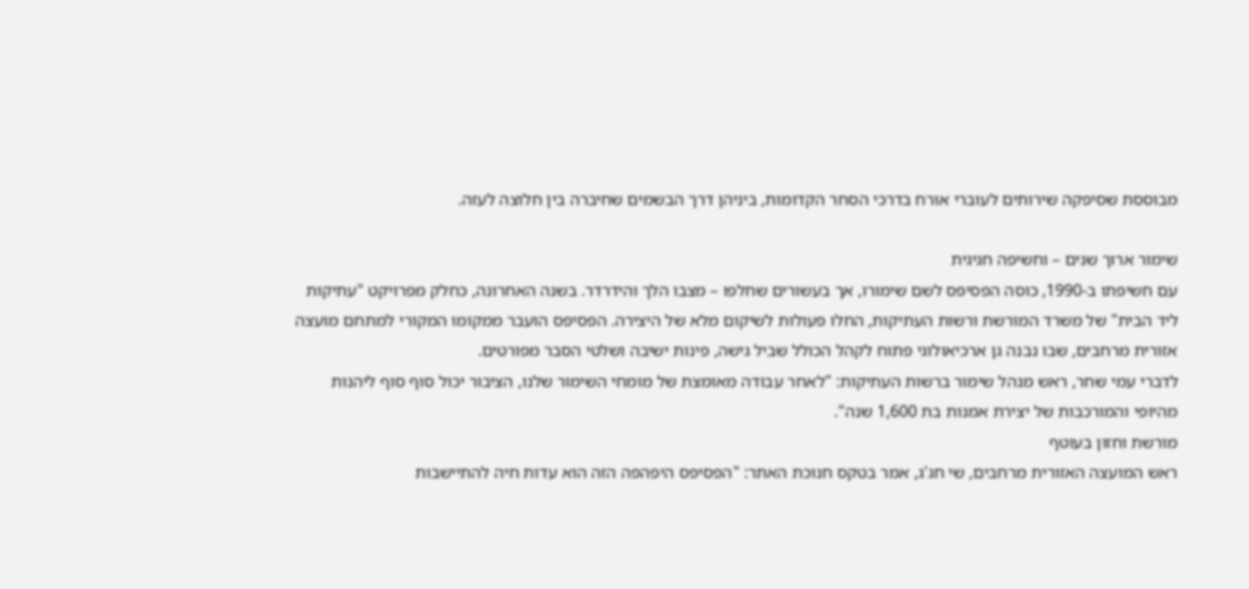מבוססת שסיפקה שירותים לעוברי אורח בדרכי הסחר הקדומות, ביניהן דרך הבשמים שחיברה בין חלוצה לעזה.

שימור ארוך שנים – וחשיפה חגיגית
עם חשיפתו ב-1990, כוסה הפסיפס לשם שימורו, אך בעשורים שחלפו – מצבו הלך והידרדר. בשנה האחרונה, כחלק מפרויקט "עתיקות ליד הבית" של משרד המורשת ורשות העתיקות, החלו פעולות לשיקום מלא של היצירה. הפסיפס הועבר ממקומו המקורי למתחם מועצה אזורית מרחבים, שבו נבנה גן ארכיאולוגי פתוח לקהל הכולל שביל גישה, פינות ישיבה ושלטי הסבר מפורטים.
לדברי עמי שחר, ראש מנהל שימור ברשות העתיקות: "לאחר עבודה מאומצת של מומחי השימור שלנו, הציבור יכול סוף סוף ליהנות מהיופי והמורכבות של יצירת אמנות בת 1,600 שנה".
מורשת וחזון בעוטף
ראש המועצה האזורית מרחבים, שי חג'ג, אמר בטקס חנוכת האתר: "הפסיפס היפהפה הזה הוא עדות חיה להתיישבות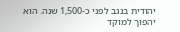יהודית בנגב לפני כ-1,500 שנה. הוא יהפוך למוקד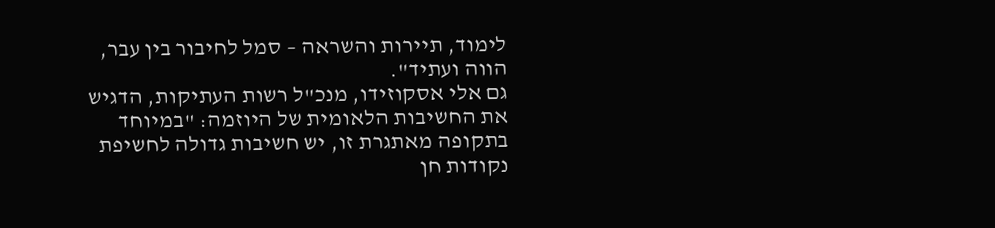לימוד, תיירות והשראה – סמל לחיבור בין עבר, הווה ועתיד".
גם אלי אסקוזידו, מנכ"ל רשות העתיקות, הדגיש את החשיבות הלאומית של היוזמה: "במיוחד בתקופה מאתגרת זו, יש חשיבות גדולה לחשיפת נקודות חן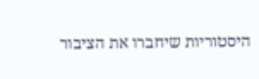היסטוריות שיחברו את הציבור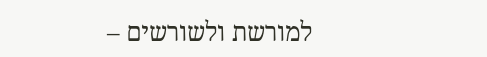למורשת ולשורשים –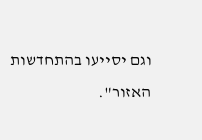וגם יסייעו בהתחדשות האזור".